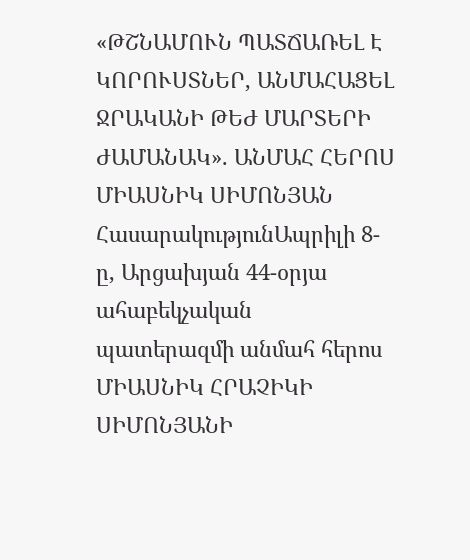«ԹՇՆԱՄՈՒՆ ՊԱՏՃԱՌԵԼ Է ԿՈՐՈՒՍՏՆԵՐ, ԱՆՄԱՀԱՑԵԼ ՋՐԱԿԱՆԻ ԹԵԺ ՄԱՐՏԵՐԻ ԺԱՄԱՆԱԿ». ԱՆՄԱՀ ՀԵՐՈՍ ՄԻԱՍՆԻԿ ՍԻՄՈՆՅԱՆ
ՀասարակությունԱպրիլի 8-ը, Արցախյան 44-օրյա ահաբեկչական պատերազմի անմահ հերոս ՄԻԱՍՆԻԿ ՀՐԱՉԻԿԻ ՍԻՄՈՆՅԱՆԻ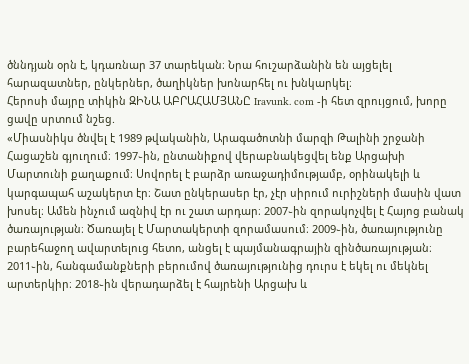ծննդյան օրն է, կդառնար 37 տարեկան։ Նրա հուշարձանին են այցելել հարազատներ, ընկերներ, ծաղիկներ խոնարհել ու խնկարկել։
Հերոսի մայրը տիկին ԶԻՆԱ ԱԲՐԱՀԱՄՅԱՆԸ Iravunk. com -ի հետ զրույցում, խորը ցավը սրտում նշեց.
«Միասնիկս ծնվել է 1989 թվականին, Արագածոտնի մարզի Թալինի շրջանի Հացաշեն գյուղում։ 1997֊ին, ընտանիքով վերաբնակեցվել ենք Արցախի Մարտունի քաղաքում։ Սովորել է բարձր առաջադիմությամբ, օրինակելի և կարգապահ աշակերտ էր։ Շատ ընկերասեր էր, չէր սիրում ուրիշների մասին վատ խոսել։ Ամեն ինչում ազնիվ էր ու շատ արդար։ 2007֊ին զորակոչվել է Հայոց բանակ ծառայության։ Ծառայել է Մարտակերտի զորամասում։ 2009֊ին, ծառայությունը բարեհաջող ավարտելուց հետո, անցել է պայմանագրային զինծառայության։ 2011֊ին, հանգամանքների բերումով ծառայությունից դուրս է եկել ու մեկնել արտերկիր։ 2018֊ին վերադարձել է հայրենի Արցախ և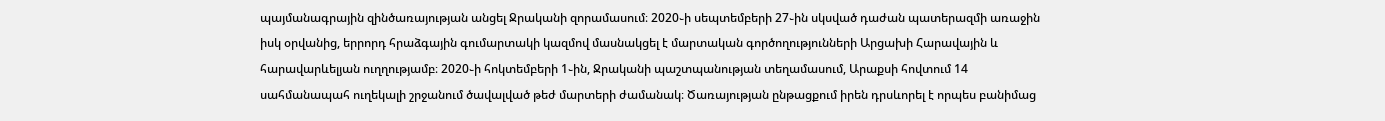պայմանագրային զինծառայության անցել Ջրականի զորամասում։ 2020֊ի սեպտեմբերի 27֊ին սկսված դաժան պատերազմի առաջին իսկ օրվանից, երրորդ հրաձգային գումարտակի կազմով մասնակցել է մարտական գործողությունների Արցախի Հարավային և հարավարևելյան ուղղությամբ։ 2020֊ի հոկտեմբերի 1֊ին, Ջրականի պաշտպանության տեղամասում, Արաքսի հովտում 14 սահմանապահ ուղեկալի շրջանում ծավալված թեժ մարտերի ժամանակ։ Ծառայության ընթացքում իրեն դրսևորել է որպես բանիմաց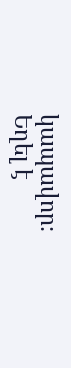կապավոր։ Եղել է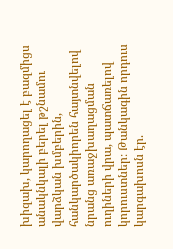խիզախ, կարողացել է բազմիցս անակնկալի բերել թշնամու վարձկան խմբերին, հանկարծակիորեն հայտնվելով նրանց առաջխաղացման ուղիների վրա, պատճառելով կորուստներ։ Թանկագին որդուս կարգախոսն էր.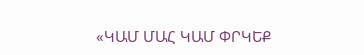«ԿԱՄ ՄԱՀ ԿԱՄ ՓՐԿԵՔ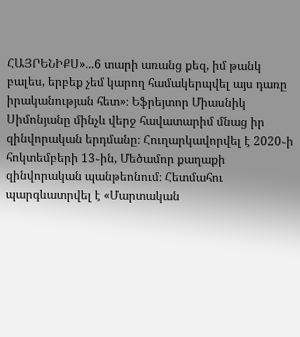ՀԱՅՐԵՆԻՔՍ»...6 տարի առանց քեզ, իմ թանկ բալես, երբեք չեմ կարող համակերպվել այս դառը իրականության հետ»։ Եֆրեյտոր Միասնիկ Սիմոնյանը մինչև վերջ հավատարիմ մնաց իր զինվորական երդմանը։ Հուղարկավորվել է 2020֊ի հոկտեմբերի 13֊ին, Մեծամոր քաղաքի զինվորական պանթեոնում։ Հետմահու պարգևատրվել է «Մարտական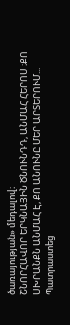ծառայության» մեդալով։
ՇՆՈՐՀԱՎՈՐ ԵՐԿՆԱՅԻՆ ԾՆՈՒՆԴԴ, ԱՆՄԱՀ ՀԵՐՈՍ ։ՔՈ ՍԽՐԱՆՔՆ ԱՆՄԱՀ Է, ՔՈ ԱՆՈՒՆԸ ՄԵՐ ԱՐՏԵՐՈՒՄ...
Պատրաստեց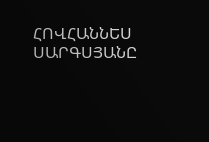ՀՈՎՀԱՆՆԵՍ ՍԱՐԳՍՅԱՆԸ